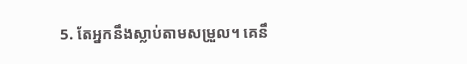5. តែអ្នកនឹងស្លាប់តាមសម្រួល។ គេនឹ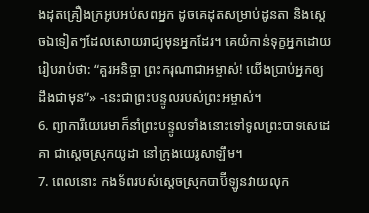ងដុតគ្រឿងក្រអូបអប់សពអ្នក ដូចគេដុតសម្រាប់ដូនតា និងស្ដេចឯទៀតៗដែលសោយរាជ្យមុនអ្នកដែរ។ គេយំកាន់ទុក្ខអ្នកដោយរៀបរាប់ថា: “គួរអនិច្ចា ព្រះករុណាជាអម្ចាស់! យើងប្រាប់អ្នកឲ្យដឹងជាមុន”» -នេះជាព្រះបន្ទូលរបស់ព្រះអម្ចាស់។
6. ព្យាការីយេរេមាក៏នាំព្រះបន្ទូលទាំងនោះទៅទូលព្រះបាទសេដេគា ជាស្ដេចស្រុកយូដា នៅក្រុងយេរូសាឡឹម។
7. ពេលនោះ កងទ័ពរបស់ស្ដេចស្រុកបាប៊ីឡូនវាយលុក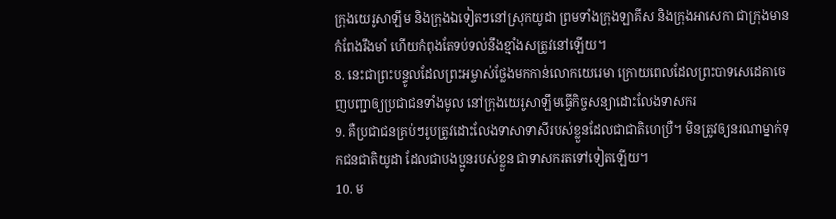ក្រុងយេរូសាឡឹម និងក្រុងឯទៀតៗនៅស្រុកយូដា ព្រមទាំងក្រុងឡាគីស និងក្រុងអាសេកា ជាក្រុងមានកំពែងរឹងមាំ ហើយកំពុងតែទប់ទល់នឹងខ្មាំងសត្រូវនៅឡើយ។
8. នេះជាព្រះបន្ទូលដែលព្រះអម្ចាស់ថ្លែងមកកាន់លោកយេរេមា ក្រោយពេលដែលព្រះបាទសេដេគាចេញបញ្ជាឲ្យប្រជាជនទាំងមូល នៅក្រុងយេរូសាឡឹមធ្វើកិច្ចសន្យាដោះលែងទាសករ
9. គឺប្រជាជនគ្រប់ៗរូបត្រូវដោះលែងទាសាទាសីរបស់ខ្លួនដែលជាជាតិហេប្រឺ។ មិនត្រូវឲ្យនរណាម្នាក់ទុកជនជាតិយូដា ដែលជាបងប្អូនរបស់ខ្លួន ជាទាសករតទៅទៀតឡើយ។
10. ម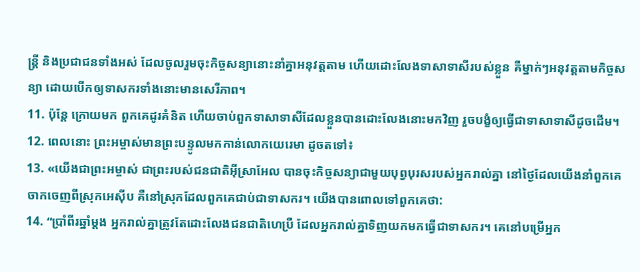ន្ត្រី និងប្រជាជនទាំងអស់ ដែលចូលរួមចុះកិច្ចសន្យានោះនាំគ្នាអនុវត្តតាម ហើយដោះលែងទាសាទាសីរបស់ខ្លួន គឺម្នាក់ៗអនុវត្តតាមកិច្ចសន្យា ដោយបើកឲ្យទាសករទាំងនោះមានសេរីភាព។
11. ប៉ុន្តែ ក្រោយមក ពួកគេដូរគំនិត ហើយចាប់ពួកទាសាទាសីដែលខ្លួនបានដោះលែងនោះមកវិញ រួចបង្ខំឲ្យធ្វើជាទាសាទាសីដូចដើម។
12. ពេលនោះ ព្រះអម្ចាស់មានព្រះបន្ទូលមកកាន់លោកយេរេមា ដូចតទៅ៖
13. «យើងជាព្រះអម្ចាស់ ជាព្រះរបស់ជនជាតិអ៊ីស្រាអែល បានចុះកិច្ចសន្យាជាមួយបុព្វបុរសរបស់អ្នករាល់គ្នា នៅថ្ងៃដែលយើងនាំពួកគេចាកចេញពីស្រុកអេស៊ីប គឺនៅស្រុកដែលពួកគេជាប់ជាទាសករ។ យើងបានពោលទៅពួកគេថា:
14. “ប្រាំពីរឆ្នាំម្ដង អ្នករាល់គ្នាត្រូវតែដោះលែងជនជាតិហេប្រឺ ដែលអ្នករាល់គ្នាទិញយកមកធ្វើជាទាសករ។ គេនៅបម្រើអ្នក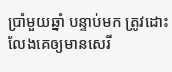ប្រាំមួយឆ្នាំ បន្ទាប់មក ត្រូវដោះលែងគេឲ្យមានសេរី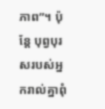ភាព”។ ប៉ុន្តែ បុព្វបុរសរបស់អ្នករាល់គ្នាពុំ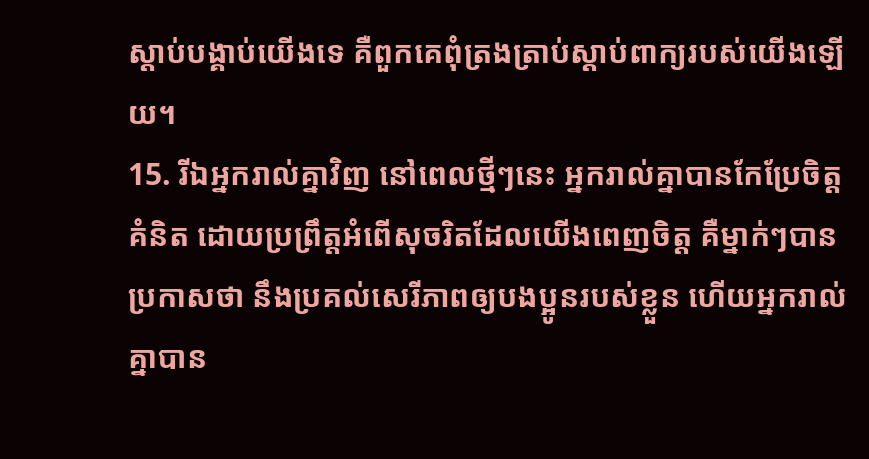ស្ដាប់បង្គាប់យើងទេ គឺពួកគេពុំត្រងត្រាប់ស្ដាប់ពាក្យរបស់យើងឡើយ។
15. រីឯអ្នករាល់គ្នាវិញ នៅពេលថ្មីៗនេះ អ្នករាល់គ្នាបានកែប្រែចិត្តគំនិត ដោយប្រព្រឹត្តអំពើសុចរិតដែលយើងពេញចិត្ត គឺម្នាក់ៗបានប្រកាសថា នឹងប្រគល់សេរីភាពឲ្យបងប្អូនរបស់ខ្លួន ហើយអ្នករាល់គ្នាបាន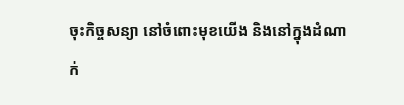ចុះកិច្ចសន្យា នៅចំពោះមុខយើង និងនៅក្នុងដំណាក់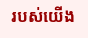របស់យើង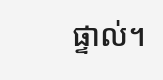ផ្ទាល់។